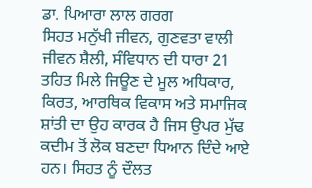ਡਾ. ਪਿਆਰਾ ਲਾਲ ਗਰਗ
ਸਿਹਤ ਮਨੁੱਖੀ ਜੀਵਨ, ਗੁਣਵਤਾ ਵਾਲੀ ਜੀਵਨ ਸ਼ੈਲੀ, ਸੰਵਿਧਾਨ ਦੀ ਧਾਰਾ 21 ਤਹਿਤ ਮਿਲੇ ਜਿਊਣ ਦੇ ਮੂਲ ਅਧਿਕਾਰ, ਕਿਰਤ, ਆਰਥਿਕ ਵਿਕਾਸ ਅਤੇ ਸਮਾਜਿਕ ਸ਼ਾਂਤੀ ਦਾ ਉਹ ਕਾਰਕ ਹੈ ਜਿਸ ਉਪਰ ਮੁੱਢ ਕਦੀਮ ਤੋਂ ਲੋਕ ਬਣਦਾ ਧਿਆਨ ਦਿੰਦੇ ਆਏ ਹਨ। ਸਿਹਤ ਨੂੰ ਦੌਲਤ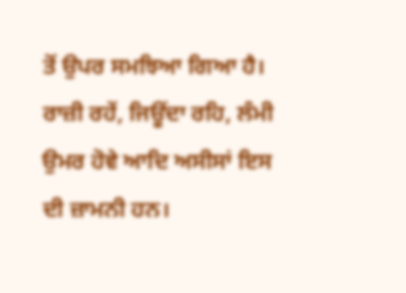ਤੋਂ ਉਪਰ ਸਮਝਿਆ ਗਿਆ ਹੈ। ਰਾਜ਼ੀ ਰਹੇਂ, ਜਿਊਂਦਾ ਰਹਿ, ਲੰਮੀ ਉਮਰ ਹੋਵੇ ਆਦਿ ਅਸੀਸਾਂ ਇਸ ਦੀ ਜ਼ਾਮਨੀ ਹਨ।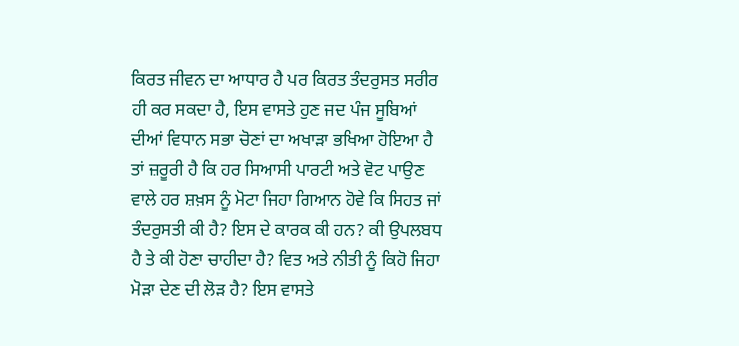ਕਿਰਤ ਜੀਵਨ ਦਾ ਆਧਾਰ ਹੈ ਪਰ ਕਿਰਤ ਤੰਦਰੁਸਤ ਸਰੀਰ ਹੀ ਕਰ ਸਕਦਾ ਹੈ, ਇਸ ਵਾਸਤੇ ਹੁਣ ਜਦ ਪੰਜ ਸੂਬਿਆਂ ਦੀਆਂ ਵਿਧਾਨ ਸਭਾ ਚੋਣਾਂ ਦਾ ਅਖਾੜਾ ਭਖਿਆ ਹੋਇਆ ਹੈ ਤਾਂ ਜ਼ਰੂਰੀ ਹੈ ਕਿ ਹਰ ਸਿਆਸੀ ਪਾਰਟੀ ਅਤੇ ਵੋਟ ਪਾਉਣ ਵਾਲੇ ਹਰ ਸ਼ਖ਼ਸ ਨੂੰ ਮੋਟਾ ਜਿਹਾ ਗਿਆਨ ਹੋਵੇ ਕਿ ਸਿਹਤ ਜਾਂ ਤੰਦਰੁਸਤੀ ਕੀ ਹੈ? ਇਸ ਦੇ ਕਾਰਕ ਕੀ ਹਨ? ਕੀ ਉਪਲਬਧ ਹੈ ਤੇ ਕੀ ਹੋਣਾ ਚਾਹੀਦਾ ਹੈ? ਵਿਤ ਅਤੇ ਨੀਤੀ ਨੂੰ ਕਿਹੋ ਜਿਹਾ ਮੋੜਾ ਦੇਣ ਦੀ ਲੋੜ ਹੈ? ਇਸ ਵਾਸਤੇ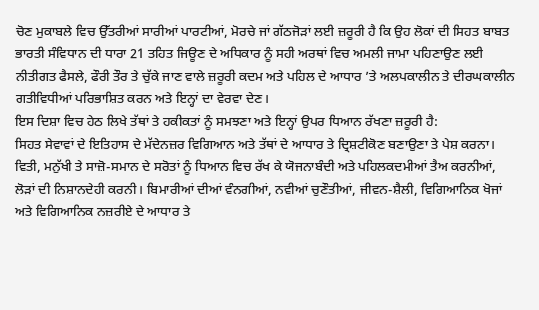ਚੋਣ ਮੁਕਾਬਲੇ ਵਿਚ ਉੱਤਰੀਆਂ ਸਾਰੀਆਂ ਪਾਰਟੀਆਂ, ਮੋਰਚੇ ਜਾਂ ਗੱਠਜੋੜਾਂ ਲਈ ਜ਼ਰੂਰੀ ਹੈ ਕਿ ਉਹ ਲੋਕਾਂ ਦੀ ਸਿਹਤ ਬਾਬਤ ਭਾਰਤੀ ਸੰਵਿਧਾਨ ਦੀ ਧਾਰਾ 21 ਤਹਿਤ ਜਿਊਣ ਦੇ ਅਧਿਕਾਰ ਨੂੰ ਸਹੀ ਅਰਥਾਂ ਵਿਚ ਅਮਲੀ ਜਾਮਾ ਪਹਿਣਾਉਣ ਲਈ ਨੀਤੀਗਤ ਫੈਸਲੇ, ਫੌਰੀ ਤੌਰ ਤੇ ਚੁੱਕੇ ਜਾਣ ਵਾਲੇ ਜ਼ਰੂਰੀ ਕਦਮ ਅਤੇ ਪਹਿਲ ਦੇ ਆਧਾਰ ’ਤੇ ਅਲਪਕਾਲੀਨ ਤੇ ਦੀਰਘਕਾਲੀਨ ਗਤੀਵਿਧੀਆਂ ਪਰਿਭਾਸ਼ਿਤ ਕਰਨ ਅਤੇ ਇਨ੍ਹਾਂ ਦਾ ਵੇਰਵਾ ਦੇਣ।
ਇਸ ਦਿਸ਼ਾ ਵਿਚ ਹੇਠ ਲਿਖੇ ਤੱਥਾਂ ਤੇ ਹਕੀਕਤਾਂ ਨੂੰ ਸਮਝਣਾ ਅਤੇ ਇਨ੍ਹਾਂ ਉਪਰ ਧਿਆਨ ਰੱਖਣਾ ਜ਼ਰੂਰੀ ਹੈ:
ਸਿਹਤ ਸੇਵਾਵਾਂ ਦੇ ਇਤਿਹਾਸ ਦੇ ਮੱਦੇਨਜ਼ਰ ਵਿਗਿਆਨ ਅਤੇ ਤੱਥਾਂ ਦੇ ਆਧਾਰ ਤੇ ਦ੍ਰਿਸ਼ਟੀਕੋਣ ਬਣਾਉਣਾ ਤੇ ਪੇਸ਼ ਕਰਨਾ। ਵਿਤੀ, ਮਨੁੱਖੀ ਤੇ ਸਾਜ਼ੋ-ਸਮਾਨ ਦੇ ਸਰੋਤਾਂ ਨੂੰ ਧਿਆਨ ਵਿਚ ਰੱਖ ਕੇ ਯੋਜਨਾਬੰਦੀ ਅਤੇ ਪਹਿਲਕਦਮੀਆਂ ਤੈਅ ਕਰਨੀਆਂ, ਲੋੜਾਂ ਦੀ ਨਿਸ਼ਾਨਦੇਹੀ ਕਰਨੀ। ਬਿਮਾਰੀਆਂ ਦੀਆਂ ਵੰਨਗੀਆਂ, ਨਵੀਆਂ ਚੁਣੌਤੀਆਂ, ਜੀਵਨ-ਸ਼ੈਲੀ, ਵਿਗਿਆਨਿਕ ਖੋਜਾਂ ਅਤੇ ਵਿਗਿਆਨਿਕ ਨਜ਼ਰੀਏ ਦੇ ਆਧਾਰ ਤੇ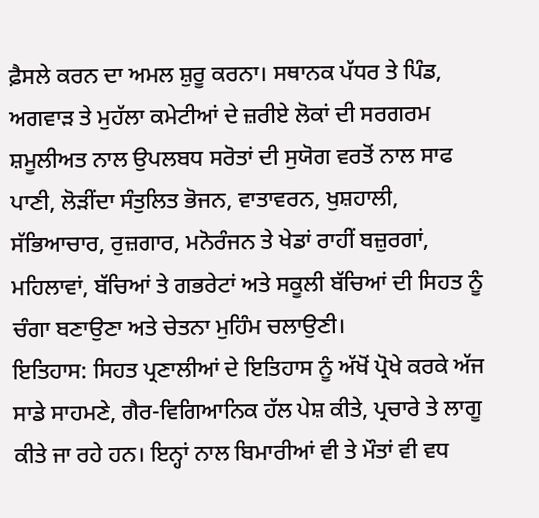ਫ਼ੈਸਲੇ ਕਰਨ ਦਾ ਅਮਲ ਸ਼ੁਰੂ ਕਰਨਾ। ਸਥਾਨਕ ਪੱਧਰ ਤੇ ਪਿੰਡ, ਅਗਵਾੜ ਤੇ ਮੁਹੱਲਾ ਕਮੇਟੀਆਂ ਦੇ ਜ਼ਰੀਏ ਲੋਕਾਂ ਦੀ ਸਰਗਰਮ ਸ਼ਮੂਲੀਅਤ ਨਾਲ ਉਪਲਬਧ ਸਰੋਤਾਂ ਦੀ ਸੁਯੋਗ ਵਰਤੋਂ ਨਾਲ ਸਾਫ ਪਾਣੀ, ਲੋੜੀਂਦਾ ਸੰਤੁਲਿਤ ਭੋਜਨ, ਵਾਤਾਵਰਨ, ਖੁਸ਼ਹਾਲੀ, ਸੱਭਿਆਚਾਰ, ਰੁਜ਼ਗਾਰ, ਮਨੋਰੰਜਨ ਤੇ ਖੇਡਾਂ ਰਾਹੀਂ ਬਜ਼ੁਰਗਾਂ, ਮਹਿਲਾਵਾਂ, ਬੱਚਿਆਂ ਤੇ ਗਭਰੇਟਾਂ ਅਤੇ ਸਕੂਲੀ ਬੱਚਿਆਂ ਦੀ ਸਿਹਤ ਨੂੰ ਚੰਗਾ ਬਣਾਉਣਾ ਅਤੇ ਚੇਤਨਾ ਮੁਹਿੰਮ ਚਲਾਉਣੀ।
ਇਤਿਹਾਸ: ਸਿਹਤ ਪ੍ਰਣਾਲੀਆਂ ਦੇ ਇਤਿਹਾਸ ਨੂੰ ਅੱਖੋਂ ਪ੍ਰੋਖੇ ਕਰਕੇ ਅੱਜ ਸਾਡੇ ਸਾਹਮਣੇ, ਗੈਰ-ਵਿਗਿਆਨਿਕ ਹੱਲ ਪੇਸ਼ ਕੀਤੇ, ਪ੍ਰਚਾਰੇ ਤੇ ਲਾਗੂ ਕੀਤੇ ਜਾ ਰਹੇ ਹਨ। ਇਨ੍ਹਾਂ ਨਾਲ ਬਿਮਾਰੀਆਂ ਵੀ ਤੇ ਮੌਤਾਂ ਵੀ ਵਧ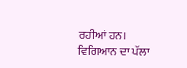ਰਹੀਆਂ ਹਨ। ਵਿਗਿਆਨ ਦਾ ਪੱਲਾ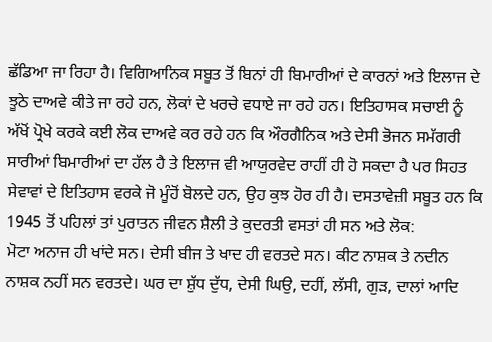ਛੱਡਿਆ ਜਾ ਰਿਹਾ ਹੈ। ਵਿਗਿਆਨਿਕ ਸਬੂਤ ਤੋਂ ਬਿਨਾਂ ਹੀ ਬਿਮਾਰੀਆਂ ਦੇ ਕਾਰਨਾਂ ਅਤੇ ਇਲਾਜ ਦੇ ਝੂਠੇ ਦਾਅਵੇ ਕੀਤੇ ਜਾ ਰਹੇ ਹਨ, ਲੋਕਾਂ ਦੇ ਖਰਚੇ ਵਧਾਏ ਜਾ ਰਹੇ ਹਨ। ਇਤਿਹਾਸਕ ਸਚਾਈ ਨੂੰ ਅੱਖੋਂ ਪ੍ਰੋਖੇ ਕਰਕੇ ਕਈ ਲੋਕ ਦਾਅਵੇ ਕਰ ਰਹੇ ਹਨ ਕਿ ਔਰਗੈਨਿਕ ਅਤੇ ਦੇਸੀ ਭੋਜਨ ਸਮੱਗਰੀ ਸਾਰੀਆਂ ਬਿਮਾਰੀਆਂ ਦਾ ਹੱਲ ਹੈ ਤੇ ਇਲਾਜ ਵੀ ਆਯੁਰਵੇਦ ਰਾਹੀਂ ਹੀ ਹੋ ਸਕਦਾ ਹੈ ਪਰ ਸਿਹਤ ਸੇਵਾਵਾਂ ਦੇ ਇਤਿਹਾਸ ਵਰਕੇ ਜੋ ਮੂੰਹੋਂ ਬੋਲਦੇ ਹਨ, ਉਹ ਕੁਝ ਹੋਰ ਹੀ ਹੈ। ਦਸਤਾਵੇਜ਼ੀ ਸਬੂਤ ਹਨ ਕਿ 1945 ਤੋਂ ਪਹਿਲਾਂ ਤਾਂ ਪੁਰਾਤਨ ਜੀਵਨ ਸ਼ੈਲੀ ਤੇ ਕੁਦਰਤੀ ਵਸਤਾਂ ਹੀ ਸਨ ਅਤੇ ਲੋਕ:
ਮੋਟਾ ਅਨਾਜ ਹੀ ਖਾਂਦੇ ਸਨ। ਦੇਸੀ ਬੀਜ ਤੇ ਖਾਦ ਹੀ ਵਰਤਦੇ ਸਨ। ਕੀਟ ਨਾਸ਼ਕ ਤੇ ਨਦੀਨ ਨਾਸ਼ਕ ਨਹੀਂ ਸਨ ਵਰਤਦੇ। ਘਰ ਦਾ ਸ਼ੁੱਧ ਦੁੱਧ, ਦੇਸੀ ਘਿਉ, ਦਹੀਂ, ਲੱਸੀ, ਗੁੜ, ਦਾਲਾਂ ਆਦਿ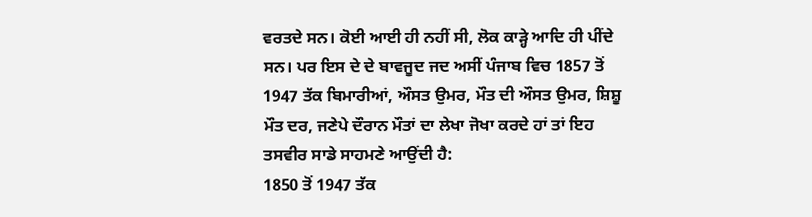ਵਰਤਦੇ ਸਨ। ਕੋਈ ਆਈ ਹੀ ਨਹੀਂ ਸੀ, ਲੋਕ ਕਾੜ੍ਹੇ ਆਦਿ ਹੀ ਪੀਂਦੇ ਸਨ। ਪਰ ਇਸ ਦੇ ਦੇ ਬਾਵਜੂਦ ਜਦ ਅਸੀਂ ਪੰਜਾਬ ਵਿਚ 1857 ਤੋਂ 1947 ਤੱਕ ਬਿਮਾਰੀਆਂ, ਔਸਤ ਉਮਰ, ਮੌਤ ਦੀ ਔਸਤ ਉਮਰ, ਸ਼ਿਸ਼ੂ ਮੌਤ ਦਰ, ਜਣੇਪੇ ਦੌਰਾਨ ਮੌਤਾਂ ਦਾ ਲੇਖਾ ਜੋਖਾ ਕਰਦੇ ਹਾਂ ਤਾਂ ਇਹ ਤਸਵੀਰ ਸਾਡੇ ਸਾਹਮਣੇ ਆਉਂਦੀ ਹੈ:
1850 ਤੋਂ 1947 ਤੱਕ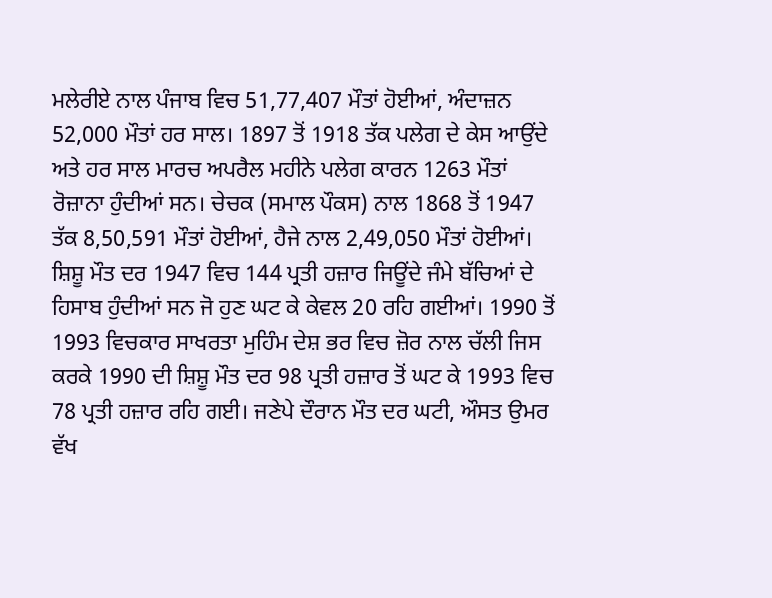ਮਲੇਰੀਏ ਨਾਲ ਪੰਜਾਬ ਵਿਚ 51,77,407 ਮੌਤਾਂ ਹੋਈਆਂ, ਅੰਦਾਜ਼ਨ 52,000 ਮੌਤਾਂ ਹਰ ਸਾਲ। 1897 ਤੋਂ 1918 ਤੱਕ ਪਲੇਗ ਦੇ ਕੇਸ ਆਉਂਦੇ ਅਤੇ ਹਰ ਸਾਲ ਮਾਰਚ ਅਪਰੈਲ ਮਹੀਨੇ ਪਲੇਗ ਕਾਰਨ 1263 ਮੌਤਾਂ ਰੋਜ਼ਾਨਾ ਹੁੰਦੀਆਂ ਸਨ। ਚੇਚਕ (ਸਮਾਲ ਪੌਕਸ) ਨਾਲ 1868 ਤੋਂ 1947 ਤੱਕ 8,50,591 ਮੌਤਾਂ ਹੋਈਆਂ, ਹੈਜੇ ਨਾਲ 2,49,050 ਮੌਤਾਂ ਹੋਈਆਂ। ਸ਼ਿਸ਼ੂ ਮੌਤ ਦਰ 1947 ਵਿਚ 144 ਪ੍ਰਤੀ ਹਜ਼ਾਰ ਜਿਊਂਦੇ ਜੰਮੇ ਬੱਚਿਆਂ ਦੇ ਹਿਸਾਬ ਹੁੰਦੀਆਂ ਸਨ ਜੋ ਹੁਣ ਘਟ ਕੇ ਕੇਵਲ 20 ਰਹਿ ਗਈਆਂ। 1990 ਤੋਂ 1993 ਵਿਚਕਾਰ ਸਾਖਰਤਾ ਮੁਹਿੰਮ ਦੇਸ਼ ਭਰ ਵਿਚ ਜ਼ੋਰ ਨਾਲ ਚੱਲੀ ਜਿਸ ਕਰਕੇ 1990 ਦੀ ਸ਼ਿਸ਼ੂ ਮੌਤ ਦਰ 98 ਪ੍ਰਤੀ ਹਜ਼ਾਰ ਤੋਂ ਘਟ ਕੇ 1993 ਵਿਚ 78 ਪ੍ਰਤੀ ਹਜ਼ਾਰ ਰਹਿ ਗਈ। ਜਣੇਪੇ ਦੌਰਾਨ ਮੌਤ ਦਰ ਘਟੀ, ਔਸਤ ਉਮਰ ਵੱਖ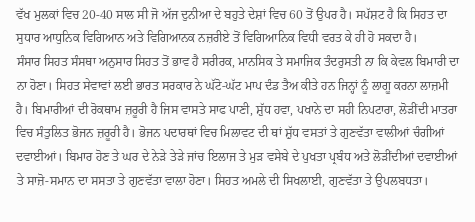ਵੱਖ ਮੁਲਕਾਂ ਵਿਚ 20-40 ਸਾਲ ਸੀ ਜੋ ਅੱਜ ਦੁਨੀਆ ਦੇ ਬਹੁਤੇ ਦੇਸ਼ਾਂ ਵਿਚ 60 ਤੋਂ ਉਪਰ ਹੈ। ਸਪੱਸ਼ਟ ਹੈ ਕਿ ਸਿਹਤ ਦਾ ਸੁਧਾਰ ਆਧੁਨਿਕ ਵਿਗਿਆਨ ਅਤੇ ਵਿਗਿਆਨਕ ਨਜ਼ਰੀਏ ਤੋਂ ਵਿਗਿਆਨਿਕ ਵਿਧੀ ਵਰਤ ਕੇ ਹੀ ਹੋ ਸਕਦਾ ਹੈ।
ਸੰਸਾਰ ਸਿਹਤ ਸੰਸਥਾ ਅਨੁਸਾਰ ਸਿਹਤ ਤੋਂ ਭਾਵ ਹੈ ਸਰੀਰਕ, ਮਾਨਸਿਕ ਤੇ ਸਮਾਜਿਕ ਤੰਦਰੁਸਤੀ ਨਾ ਕਿ ਕੇਵਲ ਬਿਮਾਰੀ ਦਾ ਨਾ ਹੋਣਾ। ਸਿਹਤ ਸੇਵਾਵਾਂ ਲਈ ਭਾਰਤ ਸਰਕਾਰ ਨੇ ਘੱਟੋ-ਘੱਟ ਮਾਪ ਦੰਡ ਤੈਅ ਕੀਤੇ ਹਨ ਜਿਨ੍ਹਾਂ ਨੂੰ ਲਾਗੂ ਕਰਨਾ ਲਾਜ਼ਮੀ ਹੈ। ਬਿਮਾਰੀਆਂ ਦੀ ਰੋਕਥਾਮ ਜ਼ਰੂਰੀ ਹੈ ਜਿਸ ਵਾਸਤੇ ਸਾਫ ਪਾਣੀ, ਸ਼ੁੱਧ ਹਵਾ, ਪਖਾਨੇ ਦਾ ਸਹੀ ਨਿਪਟਾਰਾ, ਲੋੜੀਂਦੀ ਮਾਤਰਾ ਵਿਚ ਸੰਤੁਲਿਤ ਭੋਜਨ ਜ਼ਰੂਰੀ ਹੈ। ਭੋਜਨ ਪਦਾਰਥਾਂ ਵਿਚ ਮਿਲਾਵਟ ਦੀ ਥਾਂ ਸ਼ੁੱਧ ਵਸਤਾਂ ਤੇ ਗੁਣਵੱਤਾ ਵਾਲੀਆਂ ਚੰਗੀਆਂ ਦਵਾਈਆਂ। ਬਿਮਾਰ ਹੋਣ ਤੇ ਘਰ ਦੇ ਨੇੜੇ ਤੇੜੇ ਜਾਂਚ ਇਲਾਜ ਤੇ ਮੁੜ ਵਸੇਬੇ ਦੇ ਪੁਖਤਾ ਪ੍ਰਬੰਧ ਅਤੇ ਲੋੜੀਂਦੀਆਂ ਦਵਾਈਆਂ ਤੇ ਸਾਜ਼ੋ-ਸਮਾਨ ਦਾ ਸਸਤਾ ਤੇ ਗੁਣਵੱਤਾ ਵਾਲਾ ਹੋਣਾ। ਸਿਹਤ ਅਮਲੇ ਦੀ ਸਿਖਲਾਈ, ਗੁਣਵੱਤਾ ਤੇ ਉਪਲਬਧਤਾ।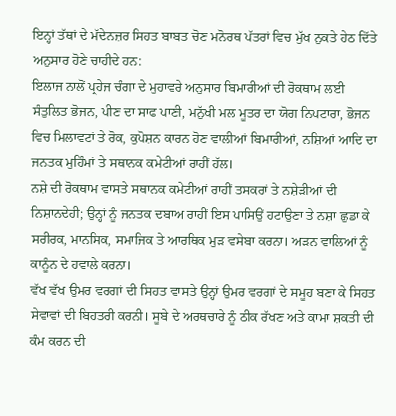ਇਨ੍ਹਾਂ ਤੱਥਾਂ ਦੇ ਮੱਦੇਨਜ਼ਰ ਸਿਹਤ ਬਾਬਤ ਚੋਣ ਮਨੋਰਥ ਪੱਤਰਾਂ ਵਿਚ ਮੁੱਖ ਨੁਕਤੇ ਹੇਠ ਦਿੱਤੇ ਅਨੁਸਾਰ ਹੋਣੇ ਚਾਹੀਦੇ ਹਨ:
ਇਲਾਜ ਨਾਲੋਂ ਪ੍ਰਹੇਜ ਚੰਗਾ ਦੇ ਮੁਹਾਵਰੇ ਅਨੁਸਾਰ ਬਿਮਾਰੀਆਂ ਦੀ ਰੋਕਥਾਮ ਲਈ ਸੰਤੁਲਿਤ ਭੋਜਨ, ਪੀਣ ਦਾ ਸਾਫ ਪਾਣੀ, ਮਨੁੱਖੀ ਮਲ ਮੂਤਰ ਦਾ ਯੋਗ ਨਿਪਟਾਰਾ, ਭੋਜਨ ਵਿਚ ਮਿਲਾਵਟਾਂ ਤੇ ਰੋਕ, ਕੁਪੋਸ਼ਨ ਕਾਰਨ ਹੋਣ ਵਾਲੀਆਂ ਬਿਮਾਰੀਆਂ, ਨਸ਼ਿਆਂ ਆਦਿ ਦਾ ਜਨਤਕ ਮੁਹਿੰਮਾਂ ਤੇ ਸਥਾਨਕ ਕਮੇਟੀਆਂ ਰਾਹੀਂ ਹੱਲ।
ਨਸ਼ੇ ਦੀ ਰੋਕਥਾਮ ਵਾਸਤੇ ਸਥਾਨਕ ਕਮੇਟੀਆਂ ਰਾਹੀਂ ਤਸਕਰਾਂ ਤੇ ਨਸ਼ੇੜੀਆਂ ਦੀ ਨਿਸ਼ਾਨਦੇਹੀ; ਉਨ੍ਹਾਂ ਨੂੰ ਜਨਤਕ ਦਬਾਅ ਰਾਹੀਂ ਇਸ ਪਾਸਿਉਂ ਹਟਾਉਣਾ ਤੇ ਨਸ਼ਾ ਛੁਡਾ ਕੇ ਸਰੀਰਕ, ਮਾਨਸਿਕ, ਸਮਾਜਿਕ ਤੇ ਆਰਥਿਕ ਮੁੜ ਵਸੇਬਾ ਕਰਨਾ। ਅੜਨ ਵਾਲਿਆਂ ਨੂੰ ਕਾਨੂੰਨ ਦੇ ਹਵਾਲੇ ਕਰਨਾ।
ਵੱਖ ਵੱਖ ਉਮਰ ਵਰਗਾਂ ਦੀ ਸਿਹਤ ਵਾਸਤੇ ਉਨ੍ਹਾਂ ਉਮਰ ਵਰਗਾਂ ਦੇ ਸਮੂਹ ਬਣਾ ਕੇ ਸਿਹਤ ਸੇਵਾਵਾਂ ਦੀ ਬਿਹਤਰੀ ਕਰਨੀ। ਸੂਬੇ ਦੇ ਅਰਥਚਾਰੇ ਨੂੰ ਠੀਕ ਰੱਖਣ ਅਤੇ ਕਾਮਾ ਸ਼ਕਤੀ ਦੀ ਕੰਮ ਕਰਨ ਦੀ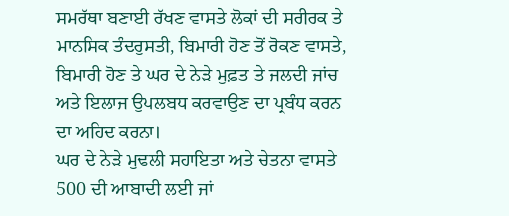ਸਮਰੱਥਾ ਬਣਾਈ ਰੱਖਣ ਵਾਸਤੇ ਲੋਕਾਂ ਦੀ ਸਰੀਰਕ ਤੇ ਮਾਨਸਿਕ ਤੰਦਰੁਸਤੀ, ਬਿਮਾਰੀ ਹੋਣ ਤੋਂ ਰੋਕਣ ਵਾਸਤੇ, ਬਿਮਾਰੀ ਹੋਣ ਤੇ ਘਰ ਦੇ ਨੇੜੇ ਮੁਫ਼ਤ ਤੇ ਜਲਦੀ ਜਾਂਚ ਅਤੇ ਇਲਾਜ ਉਪਲਬਧ ਕਰਵਾਉਣ ਦਾ ਪ੍ਰਬੰਧ ਕਰਨ ਦਾ ਅਹਿਦ ਕਰਨਾ।
ਘਰ ਦੇ ਨੇੜੇ ਮੁਢਲੀ ਸਹਾਇਤਾ ਅਤੇ ਚੇਤਨਾ ਵਾਸਤੇ 500 ਦੀ ਆਬਾਦੀ ਲਈ ਜਾਂ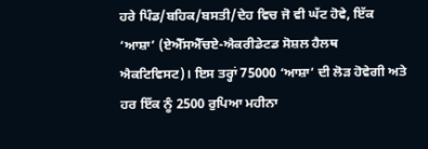ਹਰੇ ਪਿੰਡ/ਬਹਿਕ/ਬਸਤੀ/ਦੇਹ ਵਿਚ ਜੋ ਵੀ ਘੱਟ ਹੋਵੇ, ਇੱਕ ‘ਆਸ਼ਾ’ (ਏਐੱਸਐੱਚਏ-ਐਕਰੀਡੇਟਡ ਸੋਸ਼ਲ ਹੈਲਥ ਐਕਟਿਵਿਸਟ)। ਇਸ ਤਰ੍ਹਾਂ 75000 ‘ਆਸ਼ਾ’ ਦੀ ਲੋੜ ਹੋਵੇਗੀ ਅਤੇ ਹਰ ਇੱਕ ਨੂੰ 2500 ਰੁਪਿਆ ਮਹੀਨਾ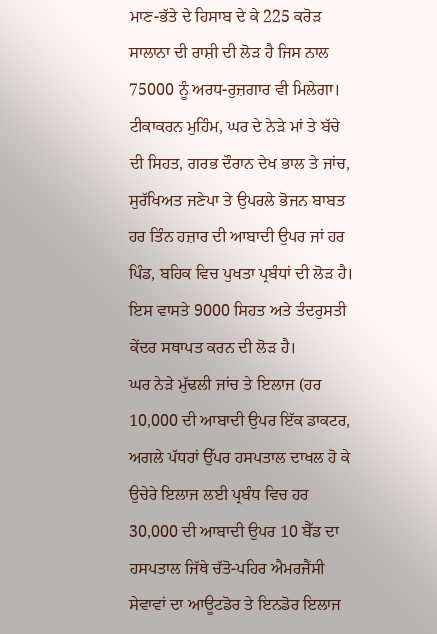ਮਾਣ-ਭੱਤੇ ਦੇ ਹਿਸਾਬ ਦੇ ਕੇ 225 ਕਰੋੜ ਸਾਲਾਨਾ ਦੀ ਰਾਸ਼ੀ ਦੀ ਲੋੜ ਹੈ ਜਿਸ ਨਾਲ 75000 ਨੂੰ ਅਰਧ-ਰੁਜ਼ਗਾਰ ਵੀ ਮਿਲੇਗਾ।
ਟੀਕਾਕਰਨ ਮੁਹਿੰਮ, ਘਰ ਦੇ ਨੇੜੇ ਮਾਂ ਤੇ ਬੱਚੇ ਦੀ ਸਿਹਤ, ਗਰਭ ਦੌਰਾਨ ਦੇਖ ਭਾਲ ਤੇ ਜਾਂਚ, ਸੁਰੱਖਿਅਤ ਜਣੇਪਾ ਤੇ ਉਪਰਲੇ ਭੋਜਨ ਬਾਬਤ ਹਰ ਤਿੰਨ ਹਜ਼ਾਰ ਦੀ ਆਬਾਦੀ ਉਪਰ ਜਾਂ ਹਰ ਪਿੰਡ, ਬਹਿਕ ਵਿਚ ਪੁਖਤਾ ਪ੍ਰਬੰਧਾਂ ਦੀ ਲੋੜ ਹੈ। ਇਸ ਵਾਸਤੇ 9000 ਸਿਹਤ ਅਤੇ ਤੰਦਰੁਸਤੀ ਕੇਂਦਰ ਸਥਾਪਤ ਕਰਨ ਦੀ ਲੋੜ ਹੈ।
ਘਰ ਨੇੜੇ ਮੁੱਢਲੀ ਜਾਂਚ ਤੇ ਇਲਾਜ (ਹਰ 10,000 ਦੀ ਆਬਾਦੀ ਉਪਰ ਇੱਕ ਡਾਕਟਰ, ਅਗਲੇ ਪੱਧਰਾਂ ਉੱਪਰ ਹਸਪਤਾਲ ਦਾਖਲ ਹੋ ਕੇ ਉਚੇਰੇ ਇਲਾਜ ਲਈ ਪ੍ਰਬੰਧ ਵਿਚ ਹਰ 30,000 ਦੀ ਆਬਾਦੀ ਉਪਰ 10 ਬੈੱਡ ਦਾ ਹਸਪਤਾਲ ਜਿੱਥੇ ਚੱਤੋ-ਪਹਿਰ ਐਮਰਜੈਂਸੀ ਸੇਵਾਵਾਂ ਦਾ ਆਊਟਡੋਰ ਤੇ ਇਨਡੋਰ ਇਲਾਜ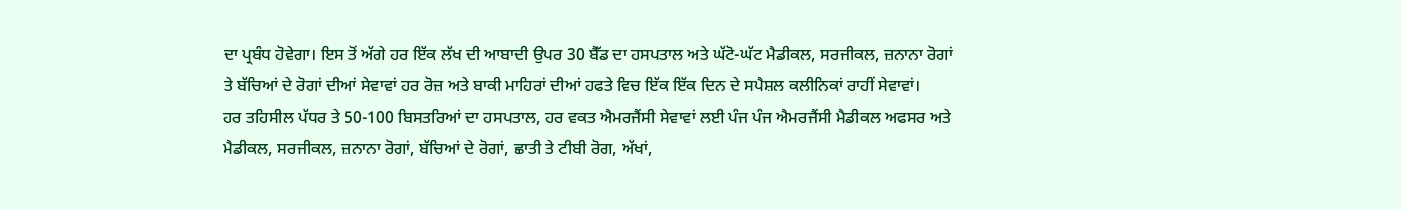ਦਾ ਪ੍ਰਬੰਧ ਹੋਵੇਗਾ। ਇਸ ਤੋਂ ਅੱਗੇ ਹਰ ਇੱਕ ਲੱਖ ਦੀ ਆਬਾਦੀ ਉਪਰ 30 ਬੈੱਡ ਦਾ ਹਸਪਤਾਲ ਅਤੇ ਘੱਟੋ-ਘੱਟ ਮੈਡੀਕਲ, ਸਰਜੀਕਲ, ਜ਼ਨਾਨਾ ਰੋਗਾਂ ਤੇ ਬੱਚਿਆਂ ਦੇ ਰੋਗਾਂ ਦੀਆਂ ਸੇਵਾਵਾਂ ਹਰ ਰੋਜ਼ ਅਤੇ ਬਾਕੀ ਮਾਹਿਰਾਂ ਦੀਆਂ ਹਫਤੇ ਵਿਚ ਇੱਕ ਇੱਕ ਦਿਨ ਦੇ ਸਪੈਸ਼ਲ ਕਲੀਨਿਕਾਂ ਰਾਹੀਂ ਸੇਵਾਵਾਂ।
ਹਰ ਤਹਿਸੀਲ ਪੱਧਰ ਤੇ 50-100 ਬਿਸਤਰਿਆਂ ਦਾ ਹਸਪਤਾਲ, ਹਰ ਵਕਤ ਐਮਰਜੈਂਸੀ ਸੇਵਾਵਾਂ ਲਈ ਪੰਜ ਪੰਜ ਐਮਰਜੈਂਸੀ ਮੈਡੀਕਲ ਅਫਸਰ ਅਤੇ ਮੈਡੀਕਲ, ਸਰਜੀਕਲ, ਜ਼ਨਾਨਾ ਰੋਗਾਂ, ਬੱਚਿਆਂ ਦੇ ਰੋਗਾਂ, ਛਾਤੀ ਤੇ ਟੀਬੀ ਰੋਗ, ਅੱਖਾਂ,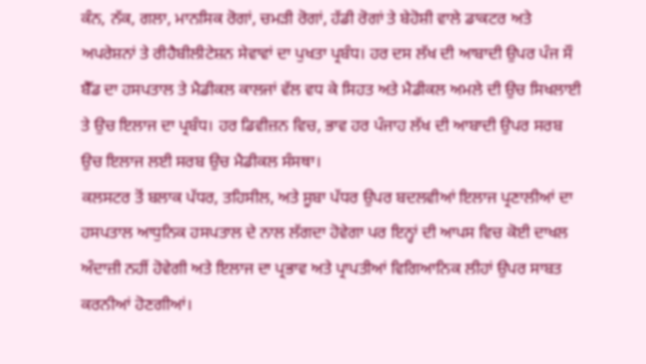ਕੰਨ, ਨੱਕ, ਗਲਾ, ਮਾਨਸਿਕ ਰੋਗਾਂ, ਚਮੜੀ ਰੋਗਾਂ, ਹੱਡੀ ਰੋਗਾਂ ਤੇ ਬੇਹੋਸ਼ੀ ਵਾਲੇ ਡਾਕਟਰ ਅਤੇ ਅਪਰੇਸ਼ਨਾਂ ਤੇ ਰੀਹੈਬੀਲੀਟੇਸ਼ਨ ਸੇਵਾਵਾਂ ਦਾ ਪੁਖਤਾ ਪ੍ਰਬੰਧ। ਹਰ ਦਸ ਲੱਖ ਦੀ ਆਬਾਦੀ ਉਪਰ ਪੰਜ ਸੌ ਬੈੱਡ ਦਾ ਹਸਪਤਾਲ ਤੇ ਮੈਡੀਕਲ ਕਾਲਜਾਂ ਵੱਲ ਵਧ ਕੇ ਸਿਹਤ ਅਤੇ ਮੈਡੀਕਲ ਅਮਲੇ ਦੀ ਉਚ ਸਿਖਲਾਈ ਤੇ ਉਚ ਇਲਾਜ ਦਾ ਪ੍ਰਬੰਧ। ਹਰ ਡਿਵੀਜ਼ਨ ਵਿਚ, ਭਾਵ ਹਰ ਪੰਜਾਹ ਲੱਖ ਦੀ ਆਬਾਦੀ ਉਪਰ ਸਰਬ ਉਚ ਇਲਾਜ ਲਈ ਸਰਬ ਉਚ ਮੈਡੀਕਲ ਸੰਸਥਾ।
ਕਲਸਟਰ ਤੋਂ ਬਲਾਕ ਪੱਧਰ, ਤਹਿਸੀਲ, ਅਤੇ ਸੂਬਾ ਪੱਧਰ ਉਪਰ ਬਦਲਵੀਆਂ ਇਲਾਜ ਪ੍ਰਣਾਲੀਆਂ ਦਾ ਹਸਪਤਾਲ ਆਧੁਨਿਕ ਹਸਪਤਾਲ ਦੇ ਨਾਲ ਲੱਗਦਾ ਹੋਵੇਗਾ ਪਰ ਇਨ੍ਹਾਂ ਦੀ ਆਪਸ ਵਿਚ ਕੋਈ ਦਾਖਲ ਅੰਦਾਜ਼ੀ ਨਹੀਂ ਹੋਵੇਗੀ ਅਤੇ ਇਲਾਜ ਦਾ ਪ੍ਰਭਾਵ ਅਤੇ ਪ੍ਰਾਪਤੀਆਂ ਵਿਗਿਆਨਿਕ ਲੀਹਾਂ ਉਪਰ ਸਾਬਤ ਕਰਨੀਆਂ ਹੋਣਗੀਆਂ।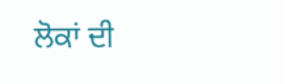ਲੋਕਾਂ ਦੀ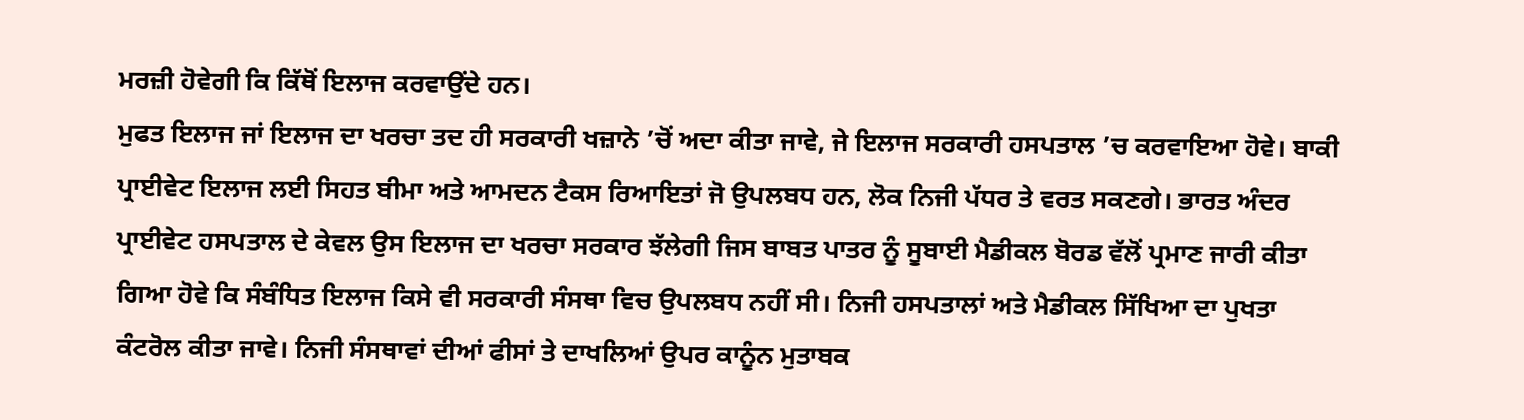ਮਰਜ਼ੀ ਹੋਵੇਗੀ ਕਿ ਕਿੱਥੋਂ ਇਲਾਜ ਕਰਵਾਉਂਦੇ ਹਨ।
ਮੁਫਤ ਇਲਾਜ ਜਾਂ ਇਲਾਜ ਦਾ ਖਰਚਾ ਤਦ ਹੀ ਸਰਕਾਰੀ ਖਜ਼ਾਨੇ ’ਚੋਂ ਅਦਾ ਕੀਤਾ ਜਾਵੇ, ਜੇ ਇਲਾਜ ਸਰਕਾਰੀ ਹਸਪਤਾਲ ’ਚ ਕਰਵਾਇਆ ਹੋਵੇ। ਬਾਕੀ ਪ੍ਰਾਈਵੇਟ ਇਲਾਜ ਲਈ ਸਿਹਤ ਬੀਮਾ ਅਤੇ ਆਮਦਨ ਟੈਕਸ ਰਿਆਇਤਾਂ ਜੋ ਉਪਲਬਧ ਹਨ, ਲੋਕ ਨਿਜੀ ਪੱਧਰ ਤੇ ਵਰਤ ਸਕਣਗੇ। ਭਾਰਤ ਅੰਦਰ ਪ੍ਰਾਈਵੇਟ ਹਸਪਤਾਲ ਦੇ ਕੇਵਲ ਉਸ ਇਲਾਜ ਦਾ ਖਰਚਾ ਸਰਕਾਰ ਝੱਲੇਗੀ ਜਿਸ ਬਾਬਤ ਪਾਤਰ ਨੂੰ ਸੂਬਾਈ ਮੈਡੀਕਲ ਬੋਰਡ ਵੱਲੋਂ ਪ੍ਰਮਾਣ ਜਾਰੀ ਕੀਤਾ ਗਿਆ ਹੋਵੇ ਕਿ ਸੰਬੰਧਿਤ ਇਲਾਜ ਕਿਸੇ ਵੀ ਸਰਕਾਰੀ ਸੰਸਥਾ ਵਿਚ ਉਪਲਬਧ ਨਹੀਂ ਸੀ। ਨਿਜੀ ਹਸਪਤਾਲਾਂ ਅਤੇ ਮੈਡੀਕਲ ਸਿੱਖਿਆ ਦਾ ਪੁਖਤਾ ਕੰਟਰੋਲ ਕੀਤਾ ਜਾਵੇ। ਨਿਜੀ ਸੰਸਥਾਵਾਂ ਦੀਆਂ ਫੀਸਾਂ ਤੇ ਦਾਖਲਿਆਂ ਉਪਰ ਕਾਨੂੰਨ ਮੁਤਾਬਕ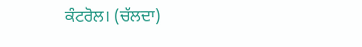ਕੰਟਰੋਲ। (ਚੱਲਦਾ)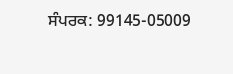ਸੰਪਰਕ: 99145-05009